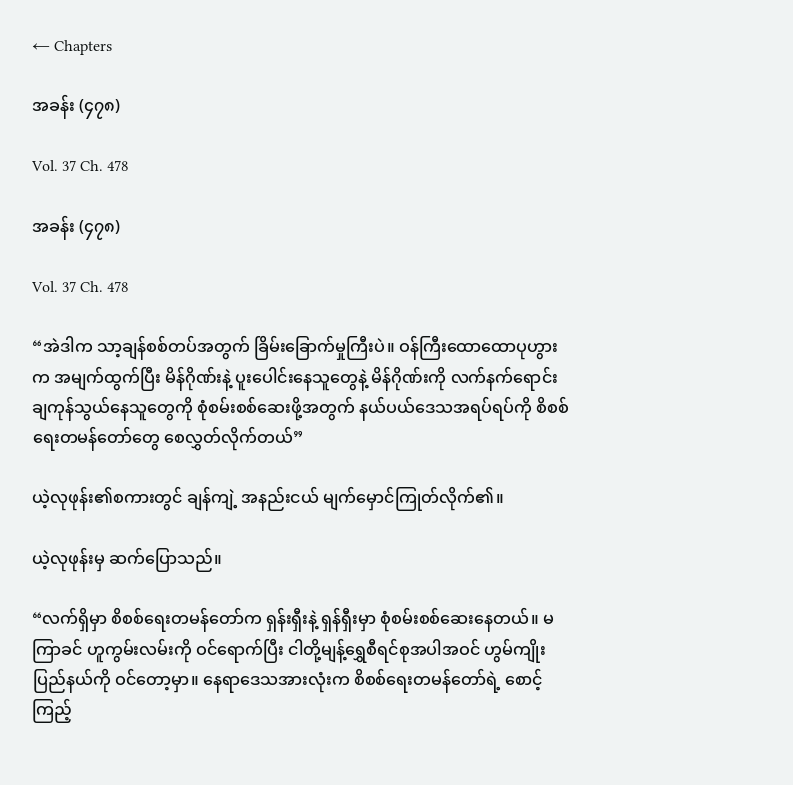← Chapters

အခန်း (၄၇၈)

Vol. 37 Ch. 478

အခန်း (၄၇၈)

Vol. 37 Ch. 478

“အဲဒါက သာ့ချန်စစ်တပ်အတွက် ခြိမ်းခြောက်မှုကြီးပဲ။ ဝန်ကြီးထောထောပုဟွားက အမျက်ထွက်ပြီး မိန်ဂိုဏ်းနဲ့ ပူးပေါင်းနေသူတွေနဲ့ မိန်ဂိုဏ်းကို လက်နက်ရောင်းချကုန်သွယ်နေသူတွေကို စုံစမ်းစစ်ဆေးဖို့အတွက် နယ်ပယ်ဒေသအရပ်ရပ်ကို စိစစ်ရေးတမန်တော်တွေ စေလွှတ်လိုက်တယ်”

ယဲ့လုဖုန်း၏စကားတွင် ချန်ကျဲ့ အနည်းငယ် မျက်မှောင်ကြုတ်လိုက်၏။

ယဲ့လုဖုန်းမှ ဆက်ပြောသည်။

“လက်ရှိမှာ စိစစ်ရေးတမန်တော်က ရှန်းရှီးနဲ့ ရှန်ရှီးမှာ စုံစမ်းစစ်ဆေးနေတယ်။ မကြာခင် ဟူကွမ်းလမ်းကို ဝင်ရောက်ပြီး ငါတို့မျန့်ရွှေစီရင်စုအပါအဝင် ဟွမ်ကျိုးပြည်နယ်ကို ဝင်တော့မှာ။ နေရာဒေသအားလုံးက စိစစ်ရေးတမန်တော်ရဲ့ စောင့်ကြည့်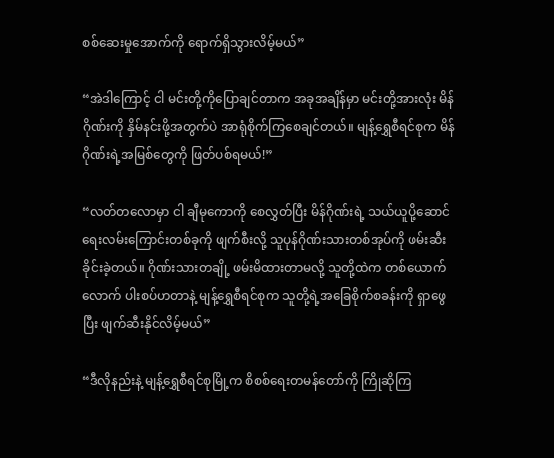စစ်ဆေးမှုအောက်ကို ရောက်ရှိသွားလိမ့်မယ်”

“အဲဒါကြောင့် ငါ မင်းတို့ကိုပြောချင်တာက အခုအချိန်မှာ မင်းတို့အားလုံး မိန်ဂိုဏ်းကို နှိမ်နင်းဖို့အတွက်ပဲ အာရုံစိုက်ကြစေချင်တယ်။ မျန့်ရွှေစီရင်စုက မိန်ဂိုဏ်းရဲ့အမြစ်တွေကို ဖြတ်ပစ်ရမယ်!”

“လတ်တလောမှာ ငါ ချီမုကောကို စေလွှတ်ပြီး မိန်ဂိုဏ်းရဲ့ သယ်ယူပို့ဆောင်ရေးလမ်းကြောင်းတစ်ခုကို ဖျက်စီးလို့ သူပုန်ဂိုဏ်းသားတစ်အုပ်ကို ဖမ်းဆီးခိုင်းခဲ့တယ်။ ဂိုဏ်းသားတချို့ ဖမ်းမိထားတာမလို့ သူတို့ထဲက ‌တစ်ယောက်လောက် ပါးစပ်ဟတာနဲ့ မျန့်ရွှေစီရင်စုက သူတို့ရဲ့အခြေစိုက်စခန်းကို ရှာဖွေပြီး ဖျက်ဆီးနိုင်လိမ့်မယ်”

“ဒီလိုနည်းနဲ့ မျန့်ရွှေစီရင်စုမြို့က စိစစ်ရေးတမန်တော်ကို ကြိုဆိုကြ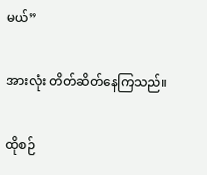မယ်”

အားလုံး တိတ်ဆိတ်နေကြသည်။

ထိုစဉ်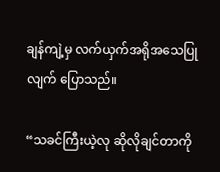ချန်ကျဲ့မှ လက်ယှက်အရိုအသေပြုလျက် ပြောသည်။

“သခင်ကြီးယဲ့လု ဆိုလိုချင်တာကို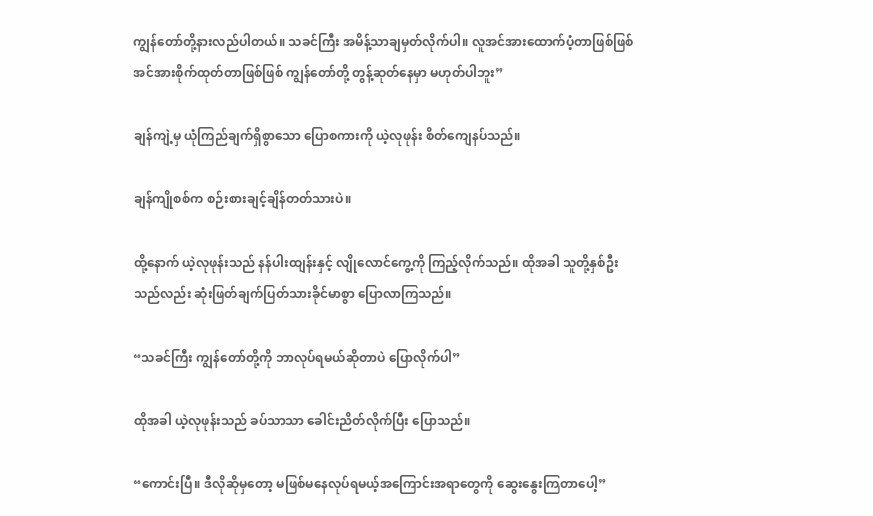ကျွန်တော်တို့နားလည်ပါတယ်။ သခင်ကြီး အမိန့်သာချမှတ်လိုက်ပါ။ လူအင်အားထောက်ပံ့တာဖြစ်ဖြစ် အင်အားစိုက်ထုတ်တာဖြစ်ဖြစ် ကျွန်တော်တို့ တွန့်ဆုတ်နေမှာ မဟုတ်ပါဘူး”

ချန်ကျဲ့မှ ယုံကြည်ချက်ရှိစွာသော ပြောစကားကို ယဲ့လုဖုန်း စိတ်ကျေနပ်သည်။

ချန်ကျိုစစ်က စဉ်းစားချင့်ချိန်တတ်သားပဲ။

ထို့နောက် ယဲ့လုဖုန်းသည် နန်ပါးထျန်းနှင့် လျိုလောင်ကွေ့ကို ကြည့်လိုက်သည်။ ထိုအခါ သူတို့နှစ်ဦးသည်လည်း ဆုံးဖြတ်ချက်ပြတ်သားခိုင်မာစွာ ပြောလာကြသည်။

“သခင်ကြီး ကျွန်တော်တို့ကို ဘာလုပ်ရမယ်ဆိုတာပဲ ပြောလိုက်ပါ”

ထိုအခါ ယဲ့လုဖုန်းသည် ခပ်သာသာ ခေါင်းညိတ်လိုက်ပြီး ပြောသည်။

“ကောင်းပြီ။ ဒီလိုဆို‌မှတော့ မဖြစ်‌မနေလုပ်ရမယ့်အကြောင်းအရာတွေကို ဆွေးနွေးကြတာပေါ့”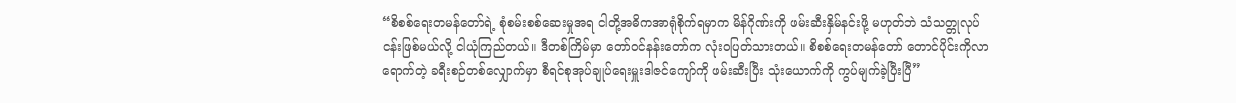“စိစစ်ရေးတမန်တော်ရဲ့ စုံစမ်းစစ်ဆေးမှုအရ ငါတို့အဓိကအာရုံစိုက်ရမှာက မိန်ဂိုဏ်းကို ဖမ်းဆီးနှိမ်နင်းဖို့ မဟုတ်ဘဲ သံသတ္တုလုပ်ငန်းဖြစ်မယ်လို့ ငါယုံကြည်တယ်။ ဒီတစ်ကြိမ်မှာ တော်ဝင်နန်းတော်က လုံးဝပြတ်သားတယ်။ စိစစ်ရေးတမန်တော် တောင်ပိုင်းကိုလာရောက်တဲ့ ခရီးစဉ်တစ်လျှောက်မှာ စီရင်စုအုပ်ချုပ်ရေးမှူးဒါဇင်ကျော်ကို ဖမ်းဆီးပြီး သုံးယောက်ကို ကွပ်မျက်ခဲ့ပြီးပြီ”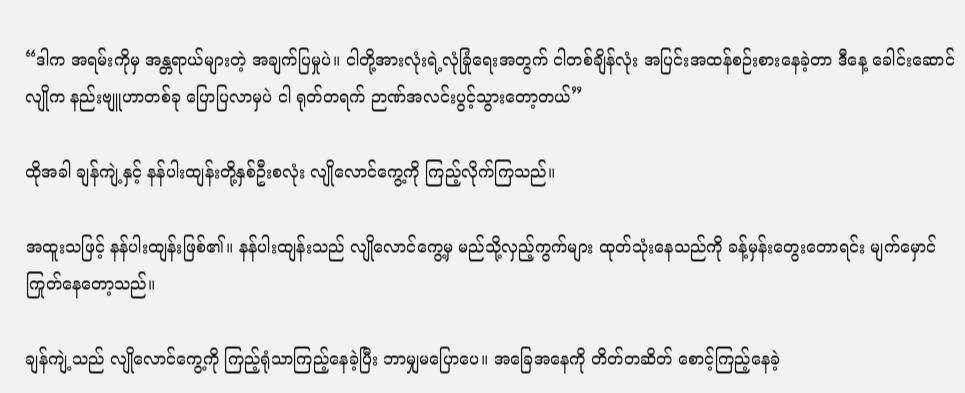“ဒါက အရမ်းကိုမှ အန္တရာယ်များတဲ့ အချက်ပြမှုပဲ။ ငါတို့အားလုံးရဲ့လုံခြုံရေးအတွက် ငါတစ်ချိန်လုံး အပြင်းအထန်စဉ်းစားနေခဲ့တာ ဒီနေ့ ခေါင်းဆောင်လျိုက နည်းဗျူဟာတစ်ခု ပြောပြလာမှပဲ ငါ ရုတ်တရက် ဉာဏ်အလင်းပွင့်သွားတော့တယ်”

ထိုအခါ ချန်ကျဲ့နှင့် နန်ပါးထျန်းတို့နှစ်ဦးစလုံး လျိုလောင်ကွေ့ကို ကြည့်လိုက်ကြသည်။

အထူးသဖြင့် နန်ပါးထျန်းဖြစ်၏။ နန်ပါးထျန်းသည် လျိုလောင်ကွေ့မှ မည်သို့လှည့်ကွက်များ ထုတ်သုံးနေသည်ကို ခန့်မှန်းတွေးတောရင်း မျက်မှောင်ကြုတ်နေတော့သည်။

ချန်ကျဲ့သည် လျိုလောင်ကွေ့ကို ကြည့်ရုံသာကြည့်နေခဲ့ပြီး ဘာမျှမပြောပေ။ အခြေအနေကို တိတ်တဆိတ် စောင့်ကြည့်နေခဲ့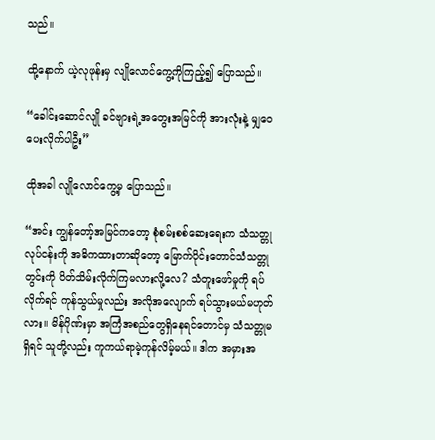သည်။

ထို့နောက် ယဲ့လုဖုန်းမှ လျိုလောင်ကွေ့ကိုကြည့်၍ ပြောသည်။

“ခေါင်းဆောင်လျို ခင်ဗျားရဲ့အတွေး‌အမြင်ကို အားလုံးနဲ့ မျှဝေပေးလိုက်ပါဦး”

ထိုအခါ လျိုလောင်ကွေ့မှ ပြောသည်။

“အင်း ကျွန်တော့်အမြင်ကတော့ စုံစမ်းစစ်ဆေးရေးက သံသတ္တုလုပ်ငန်းကို အဓိကထားတာဆိုတော့ မြောက်ပိုင်းတောင်သံသတ္တုတွင်းကို ပိတ်သိမ်းလိုက်ကြမလားလို့လေ? သံတူးဖော်မှုကို ရပ်လိုက်ရင် ကုန်သွယ်မှုလည်း အလိုအလျောက် ‌ရပ်သွားမယ်မဟုတ်လား။ မိန်ဂိုဏ်းမှာ အကြံအစည်တွေရှိနေရင်တောင်မှ သံသတ္တုမရှိရင် သူတို့လည်း ကူကယ်ရာမဲ့ကုန်လိမ့်မယ်။ ဒါက အမှားအ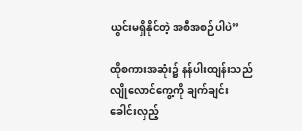ယွင်းမရှိနိုင်တဲ့ အစီအစဉ်ပါပဲ”

ထိုစကားအဆုံး၌ နန်ပါးထျန်းသည် လျိုလောင်ကွေ့ကို ချက်ချင်း ခေါင်းလှည့်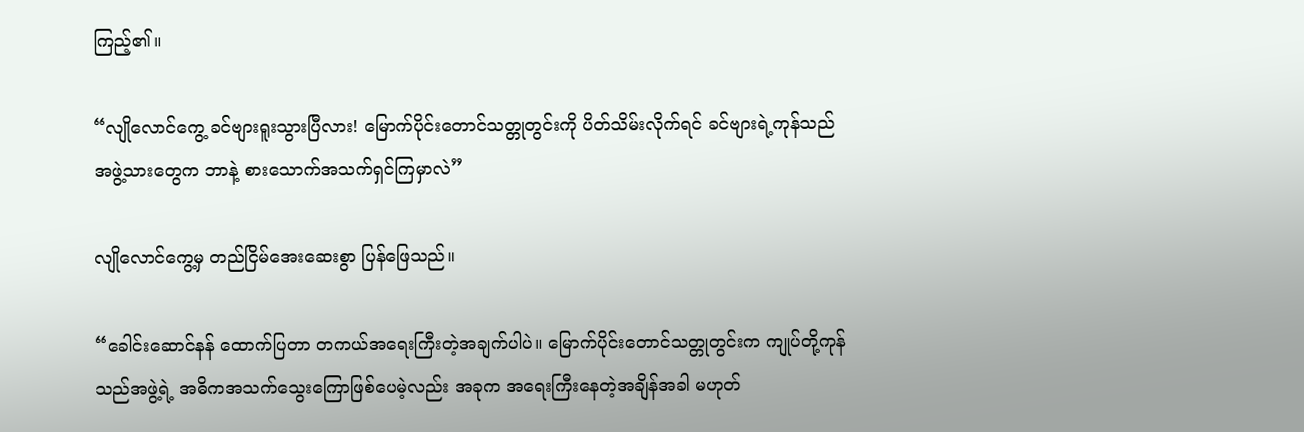ကြည့်၏။

“လျိုလောင်ကွေ့ ခင်ဗျားရူးသွားပြီလား! မြောက်ပိုင်းတောင်သတ္တုတွင်းကို ပိတ်သိမ်းလိုက်ရင် ခင်ဗျားရဲ့ကုန်သည်အဖွဲ့သားတွေက ဘာနဲ့ စားသောက်အသက်ရှင်ကြမှာလဲ”

လျိုလောင်ကွေ့မှ တည်ငြိမ်အေးဆေးစွာ ပြန်ဖြေသည်။

“ခေါင်းဆောင်နန် ထောက်ပြတာ တကယ်အရေးကြီးတဲ့အချက်ပါပဲ။ မြောက်ပိုင်းတောင်သတ္တုတွင်းက ကျုပ်တို့ကုန်သည်အဖွဲ့ရဲ့ အဓိကအသက်သွေးကြောဖြစ်ပေမဲ့လည်း အခုက အရေးကြီးနေတဲ့အချိန်အခါ မဟုတ်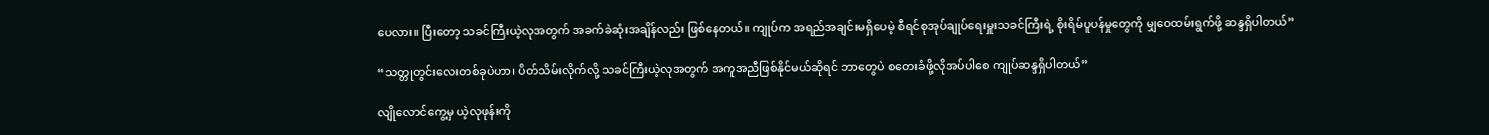ပေလား။ ပြီးတော့ သခင်ကြီးယဲ့လုအတွက် အခက်ခဲဆုံးအချိန်လည်း ဖြစ်နေတယ်။ ကျုပ်က အရည်အချင်းမရှိပေမဲ့ စီရင်စုအုပ်ချုပ်ရေးမှူးသခင်ကြီးရဲ့ စိုးရိမ်ပူပန်မှုတွေကို မျှဝေထမ်းရွက်ဖို့ ဆန္ဒရှိပါတယ်”

“သတ္တုတွင်းလေးတစ်ခုပဲဟာ၊ ပိတ်သိမ်းလိုက်လို့ သခင်ကြီးယဲ့လုအတွက် အကူအညီဖြစ်နိုင်မယ်ဆိုရင် ဘာတွေပဲ စတေးခံဖို့လိုအပ်ပါစေ ကျုပ်ဆန္ဒရှိပါတယ်”

လျိုလောင်ကွေ့မှ ယဲ့လုဖုန်းကို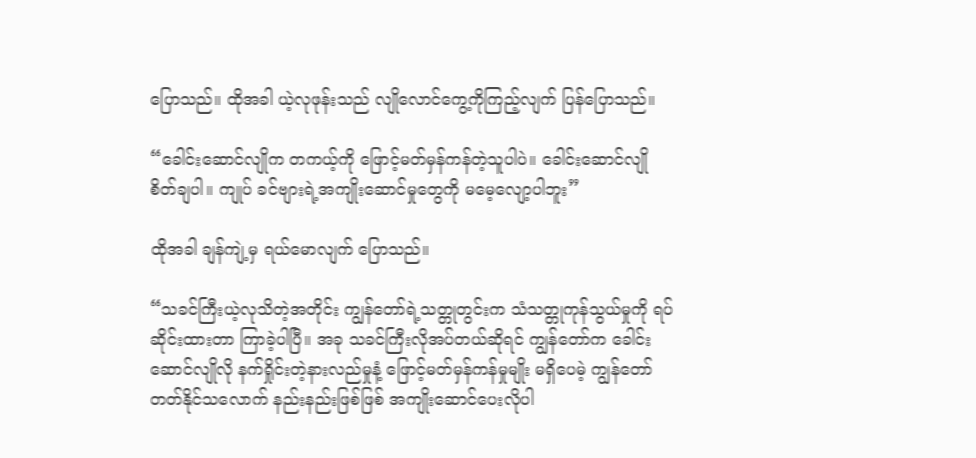ပြောသည်။ ထိုအခါ ယဲ့လုဖုန်းသည် လျိုလောင်ကွေ့ကိုကြည့်လျက် ပြန်ပြောသည်။

“ခေါင်းဆောင်လျိုက တကယ့်ကို ဖြောင့်မတ်မှန်ကန်တဲ့သူပါပဲ။ ခေါင်းဆောင်လျို စိတ်ချပါ။ ကျုပ် ခင်ဗျားရဲ့အကျိုးဆောင်မှုတွေကို မမေ့လျော့ပါဘူး”

ထိုအခါ ချန်ကျဲ့မှ ရယ်မောလျက် ပြောသည်။

“သခင်ကြီးယဲ့လုသိတဲ့အတိုင်း ကျွန်တော်ရဲ့သတ္တုတွင်းက သံသတ္တုကုန်သွယ်မှုကို ရပ်ဆိုင်းထားတာ ကြာခဲ့ပါပြီ။ အခု သခင်ကြီးလိုအပ်တယ်ဆိုရင် ကျွန်တော်က ခေါင်းဆောင်လျိုလို နက်ရှိုင်းတဲ့နားလည်မှုနံ့ ဖြောင့်မတ်မှန်ကန်မှုမျိုး မရှိပေမဲ့ ကျွန်တော်တတ်နိုင်သလောက် နည်းနည်းဖြစ်ဖြစ် အကျိုးဆောင်ပေးလိုပါ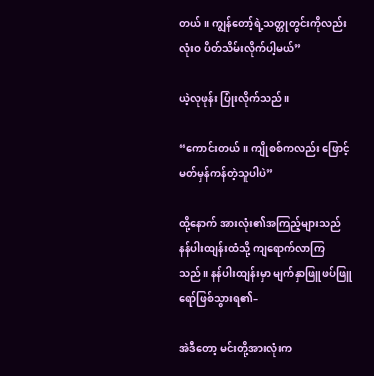တယ်။ ကျွန်တော့်ရဲ့သတ္တုတွင်းကိုလည်း လုံးဝ ပိတ်သိမ်းလိုက်ပါ့မယ်”

ယဲ့လုဖုန်း ပြုံးလိုက်သည်။

“ကောင်းတယ်။ ကျိုစစ်ကလည်း ဖြောင့်မတ်မှန်ကန်တဲ့သူပါပဲ”

ထို့နောက် အားလုံး၏အကြည့်များသည် နန်ပါးထျန်းထံသို့ ကျရောက်လာကြသည်။ နန်ပါးထျန်းမှာ မျက်နှာဖြူဖပ်ဖြူရော်ဖြစ်သွားရ၏–

အဲဒီတော့ မင်းတို့အားလုံးက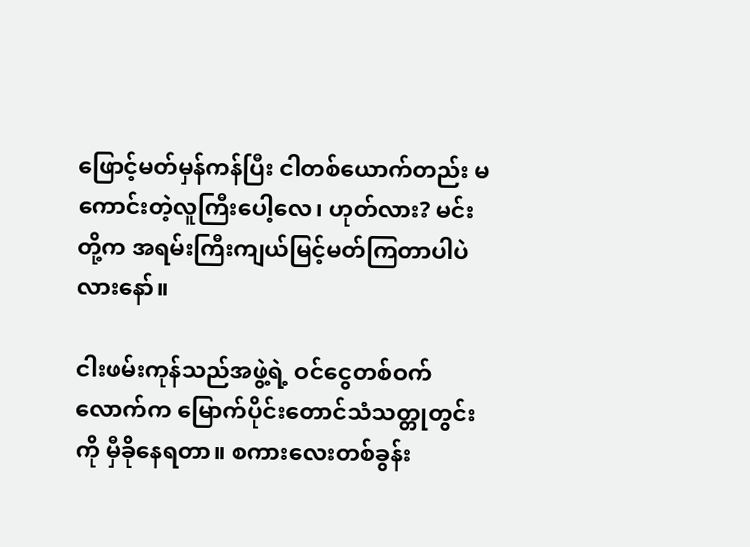ဖြောင့်မတ်မှန်ကန်ပြီး ငါတစ်ယောက်တည်း မကောင်းတဲ့လူကြီးပေါ့လေ၊ ဟုတ်လား? မင်းတို့က အရမ်းကြီးကျယ်မြင့်မတ်ကြတာပါပဲလားနော်။

ငါးဖမ်းကုန်သည်အဖွဲ့ရဲ့ ဝင်ငွေတစ်ဝက်လောက်က မြောက်ပိုင်းတောင်သံသတ္တုတွင်းကို မှီခိုနေရတာ။ စကားလေးတစ်ခွန်း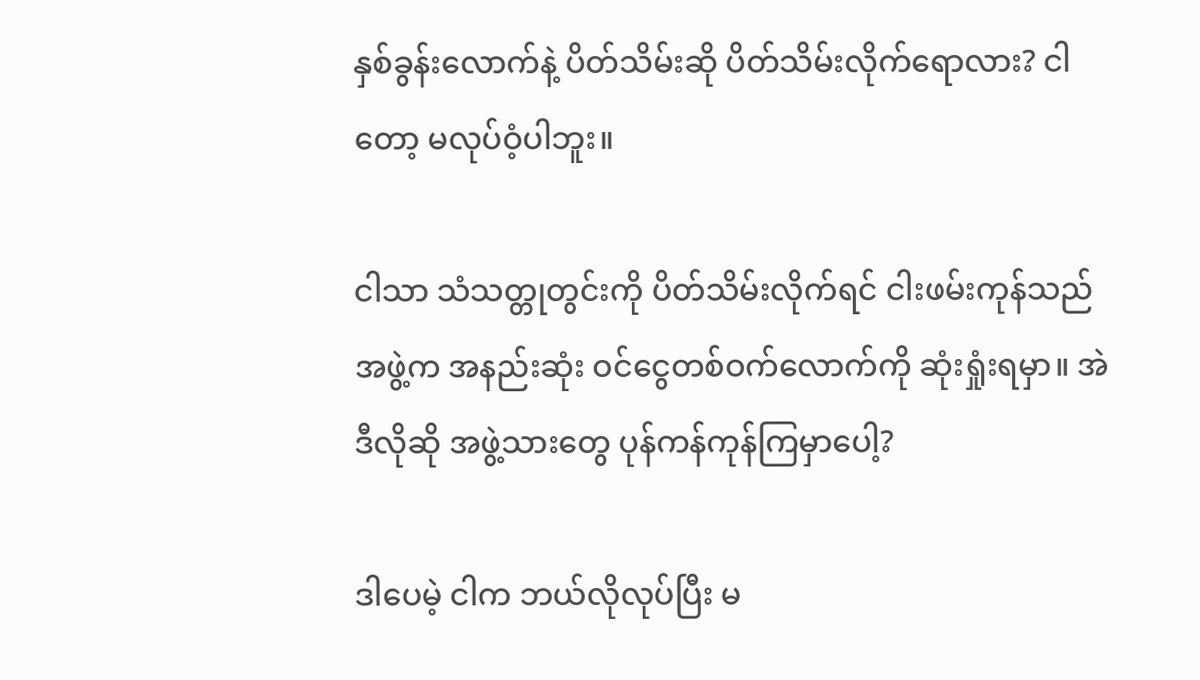နှစ်ခွန်းလောက်နဲ့ ပိတ်သိမ်းဆို ပိတ်သိမ်းလိုက်ရောလား? ငါတော့ မလုပ်ဝံ့ပါဘူး။

ငါသာ သံသတ္တုတွင်းကို ပိတ်သိမ်းလိုက်ရင် ငါးဖမ်းကုန်သည်အဖွဲ့က အနည်းဆုံး ဝင်ငွေတစ်ဝက်လောက်ကို ဆုံးရှုံးရမှာ။ အဲဒီလိုဆို အဖွဲ့သားတွေ ပုန်ကန်ကုန်ကြမှာပေါ့?

ဒါပေမဲ့ ငါက ဘယ်လိုလုပ်ပြီး မ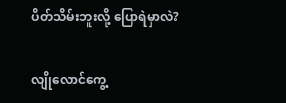ပိတ်သိမ်းဘူးလို့ ပြောရဲမှာလဲ?

လျိုလောင်ကွေ့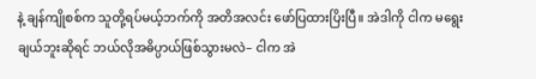နဲ့ ချန်ကျိုစစ်က သူတို့ရပ်မယ့်ဘက်ကို အတိအလင်း ဖော်ပြထားပြိးပြီ။ အဲဒါကို ငါက မရွေးချယ်ဘူးဆိုရင် ဘယ်လိုအဓိပ္ပာယ်ဖြစ်သွားမလဲ– ငါက အဲ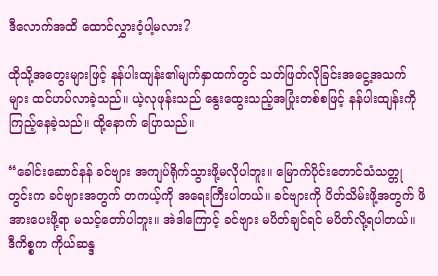ဒီလောက်အထိ ထောင်လွှားဝံ့ပါ့မလား?

ထိုသို့အတွေးများဖြင့် နန်ပါးထျန်း၏မျက်နှာထက်တွင် သတ်ဖြတ်လိုခြင်းအငွေ့အသက်များ ထင်ဟပ်လာခဲ့သည်။ ယဲ့လုဖုန်းသည် နွေးထွေးသည့်အပြုံးတစ်စဖြင့် နန်ပါးထျန်းကို ကြည့်နေခဲ့သည်။ ထို့နောက် ပြောသည်။

“ခေါင်းဆောင်နန် ခင်ဗျား အကျပ်ရိုက်သွားဖို့မလိုပါဘူး။ မြောက်ပိုင်းတောင်သံသတ္တုတွင်းက ခင်ဗျားအတွက် တကယ့်ကို အရေးကြီးပါတယ်။ ခင်ဗျားကို ပိတ်သိမ်းဖို့အတွက် ဖိအားပေးဖို့ရာ မသင့်တော်ပါဘူး။ အဲဒါကြောင့် ခင်ဗျား မပိတ်ချင်ရင် မပိတ်လို့ရပါတယ်။ ဒီကိစ္စက ကိုယ်ဆန္ဒ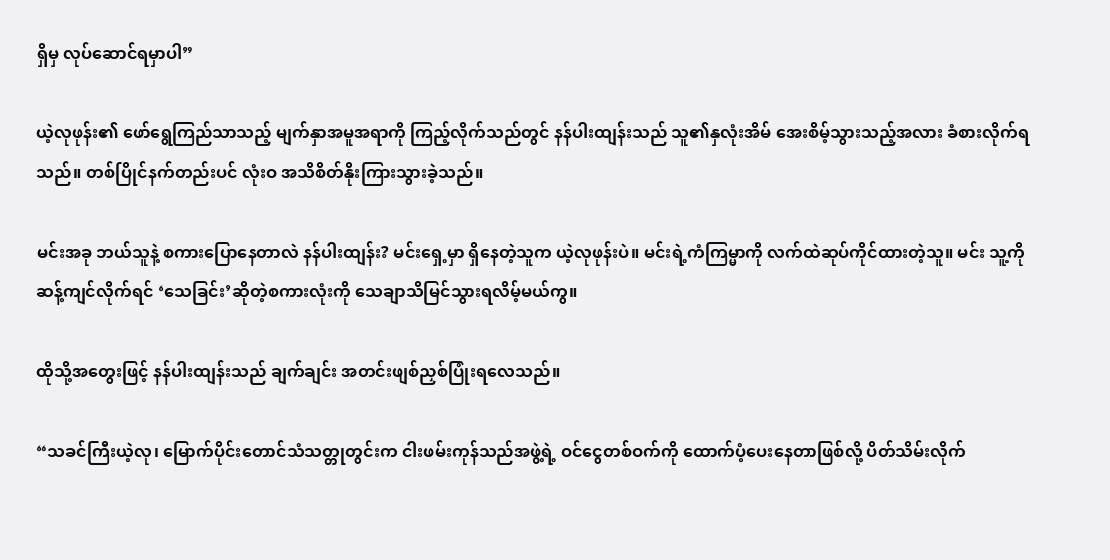ရှိမှ လုပ်ဆောင်ရမှာပါ”

ယဲ့လုဖုန်း၏ ဖော်ရွေကြည်သာသည့် မျက်နှာအမူအရာကို ကြည့်လိုက်သည်တွင် နန်ပါးထျန်းသည် သူ၏နှလုံးအိမ် အေးစိမ့်သွားသည့်အလား ခံစားလိုက်ရသည်။ တစ်ပြိုင်နက်တည်းပင် လုံးဝ အသိစိတ်နိုးကြားသွားခဲ့သည်။

မင်းအခု ဘယ်သူနဲ့ စကားပြောနေတာလဲ နန်ပါးထျန်း? မင်းရှေ့မှာ ရှိနေတဲ့သူက ယဲ့လုဖုန်းပဲ။ မင်းရဲ့ကံကြမ္မာကို လက်ထဲဆုပ်ကိုင်ထားတဲ့သူ။ မင်း သူ့ကိုဆန့်ကျင်လိုက်ရင် ‘သေခြင်း’ဆိုတဲ့စကားလုံးကို သေချာသိမြင်သွားရလိမ့်မယ်ကွ။

ထိုသို့အတွေးဖြင့် နန်ပါးထျန်းသည် ချက်ချင်း အတင်းဖျစ်ညှစ်ပြုံးရလေသည်။

“သခင်ကြီးယဲ့လု၊ မြောက်ပိုင်းတောင်သံသတ္တုတွင်းက ငါးဖမ်းကုန်သည်အဖွဲ့ရဲ့ ဝင်ငွေတစ်ဝက်ကို ထောက်ပံ့ပေးနေတာဖြစ်လို့ ပိတ်သိမ်းလိုက်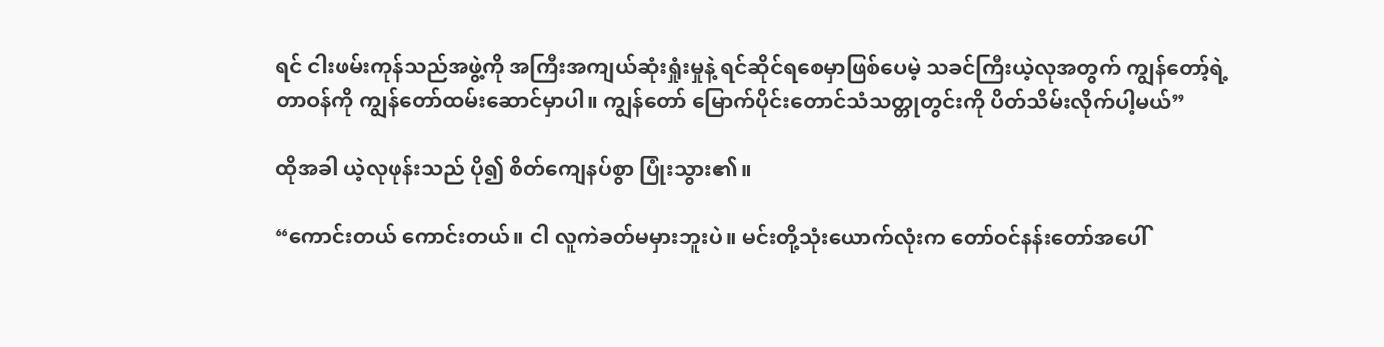ရင် ငါးဖမ်းကုန်သည်အဖွဲ့ကို အကြီးအကျယ်ဆုံးရှုံးမှုနဲ့ ရင်ဆိုင်ရစေမှာဖြစ်ပေမဲ့ သခင်ကြီးယဲ့လုအတွက် ကျွန်တော့်ရဲ့တာဝန်ကို ကျွန်တော်ထမ်းဆောင်မှာပါ။ ကျွန်တော် မြောက်ပိုင်းတောင်သံသတ္တုတွင်းကို ပိတ်သိမ်းလိုက်ပါ့မယ်”

ထိုအခါ ယဲ့လုဖုန်းသည် ပို၍ စိတ်ကျေနပ်စွာ ပြုံးသွား၏။

“ကောင်းတယ် ကောင်းတယ်။ ငါ လူကဲခတ်မမှားဘူးပဲ။ မင်းတို့သုံးယောက်လုံးက တော်ဝင်နန်းတော်အပေါ်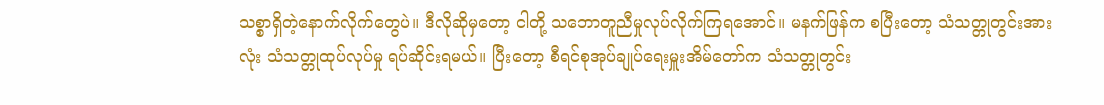သစ္စာရှိတဲ့နောက်လိုက်တွေပဲ။ ဒီလိုဆိုမှတော့ ငါတို့ သဘောတူညီမှုလုပ်လိုက်ကြရအောင်။ မနက်ဖြန်က စပြီးတော့ သံသတ္တုတွင်းအားလုံး သံသတ္တုထုပ်လုပ်မှု ရပ်ဆိုင်းရမယ်။ ပြီးတော့ စီရင်စုအုပ်ချုပ်ရေးမှူးအိမ်တော်က သံသတ္တုတွင်း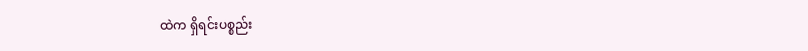ထဲက ရှိရင်းပစ္စည်း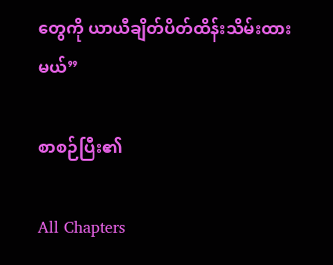တွေကို ယာယီချိတ်ပိတ်ထိန်းသိမ်းထားမယ်”

စာစဉ်ပြီး၏

All Chapters